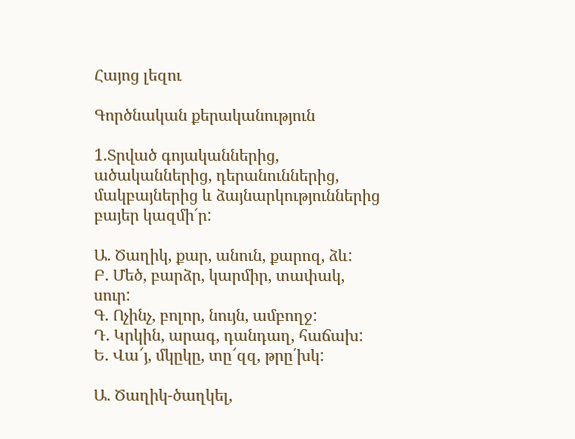Հայոց լեզու

Գործնական քերականություն

1.Տրված գոյականներից, ածականներից, դերանուններից, մակբայներից և ձայնարկություններից բայեր կազմի´ր:

Ա. Ծաղիկ, քար, անուն, քարոզ, ձև:
Բ. Մեծ, բարձր, կարմիր, տափակ, սուր:
Գ. Ոչինչ, բոլոր, նույն, ամբողջ:
Դ. Կրկին, արագ, դանդաղ, հաճախ:
Ե. Վա՜յ, մկըկը, տը՜զզ, թրը՛խկ:

Ա. Ծաղիկ-ծաղկել,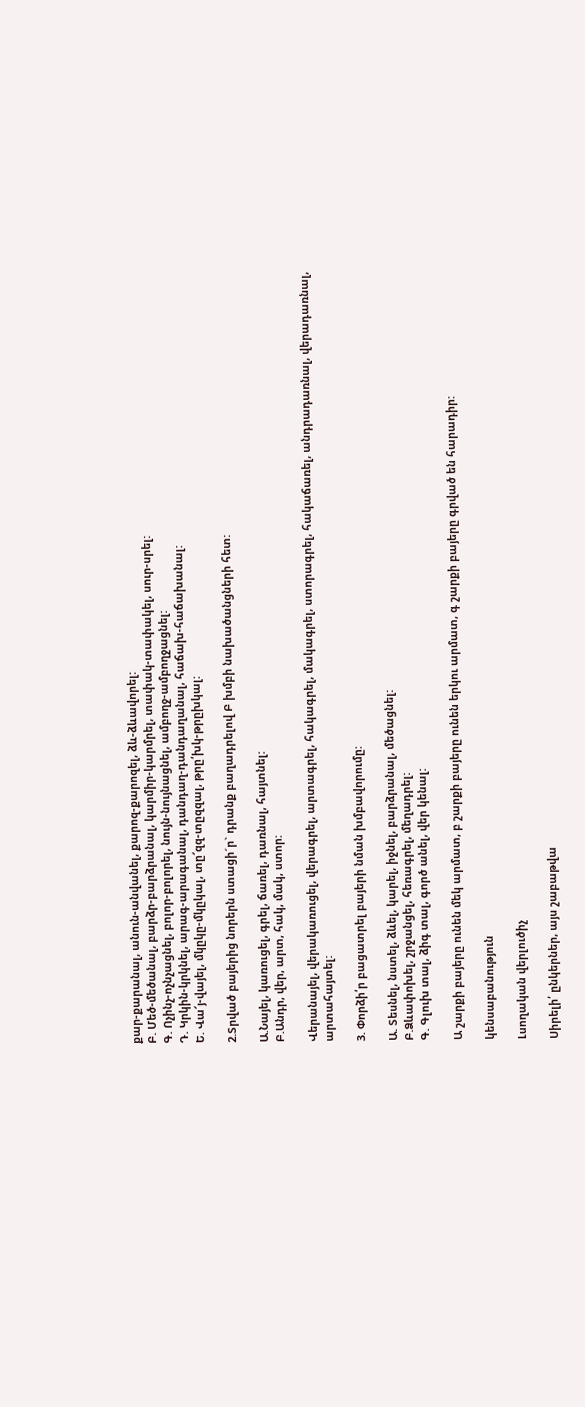քար-քարանալ, անուն-անվանել, քարոզ-քարոզել, ձև-ձևավորել:
Բ. Մեծ-մեծանալ, բարձր-բարձրանալ, կարմիր-կարմրել, տափակ-տափակել, սուր-սրել:
Գ. Ոչինչ-ոչնչացնել, բոլոր-բոլորել, նույն-նույնացնել, ամբողջ-ամբողջացնել:
Դ. Կրկին-կրկնել, արագ-արագանալ, դանդաղ-դանդաղանալ, հաճախ-հաճախանալ:
Ե. Վա՜յ-վայել, մկըկը-մկըկալ, տը՜զզ-տըզզալ, թրը՛խկ-թրըխկալ:

2.Տրված բայերից նորերն ստացի´ր` դրանք բաղադրելով Բ խմբի նախածանցների հետ:

Ա.Նայել, կառուցել, գրել, ճառել, դառնալ, հայտնել:
Բ.Անդր, վեր, արտ, հակ, մակ, ստոր:

Վերանայել, վերակառուցել, վերագրել, արտագրել, հակագրել, մակագրել, ստորագրել, հակաճառել, անդրադառնալ, վերադառնալ, արտահայտել:

3. Փորձի՛ր բացատրել բայերի նման խմբավորումը:

Ա. Տեսնել, նստել, ձևել, կարել, իջնել, բարձրանալ, մեծացնել:
Բ.Ձևափոխել, շրջանցել, հեռագրել, մեղադրել:
Գ. Գլուխ տալ, ձիգ տալ, գործ անել, վեր կենալ:

Ա շարքի բայերը ունեն մեկ արմատ, բ շարքի բայերը ունեն երկու արմատ, գ շարքի բայերը գրված են հարադիր:

կենսաբանություն

Լսողական վերլուծիչ

Սիրելի՛ ընկերներ, այս շաբաթվա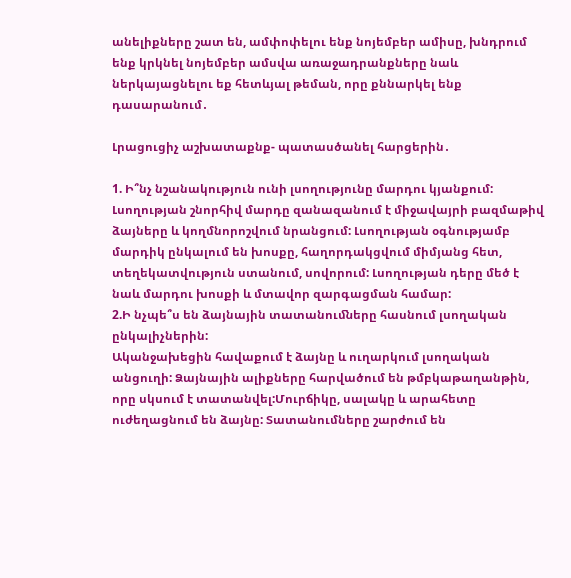անելիքները շատ են, ամփոփելու ենք նոյեմբեր ամիսը, խնդրում ենք կրկնել նոյեմբեր ամսվա առաջադրանքները նաև ներկայացնելու եք հետևյալ թեման, որը քննարկել ենք դասարանում․

Լրացուցիչ աշխատաքնք- պատասծանել հարցերին․

1. Ի՞նչ նշանակություն ունի լսողությունը մարդու կյանքում:
Լսողության շնորհիվ մարդը զանազանում է միջավայրի բազմաթիվ ձայները և կողմնորոշվում նրանցում: Լսողության օգնությամբ մարդիկ ընկալում են խոսքը, հաղորդակցվում միմյանց հետ, տեղեկատվություն ստանում, սովորում: Լսողության դերը մեծ է նաև մարդու խոսքի և մտավոր զարգացման համար:
2.Ի նչպե՞ս են ձայնային տատանուﬓերը հասնում լսողական ընկալիչներին:
Ականջախեցին հավաքում է ձայնը և ուղարկում լսողական անցուղի: Ձայնային ալիքները հարվածում են թմբկաթաղանթին, որը սկսում է տատանվել:Մուրճիկը, սալակը և արահետը ուժեղացնում են ձայնը: Տատանումները շարժում են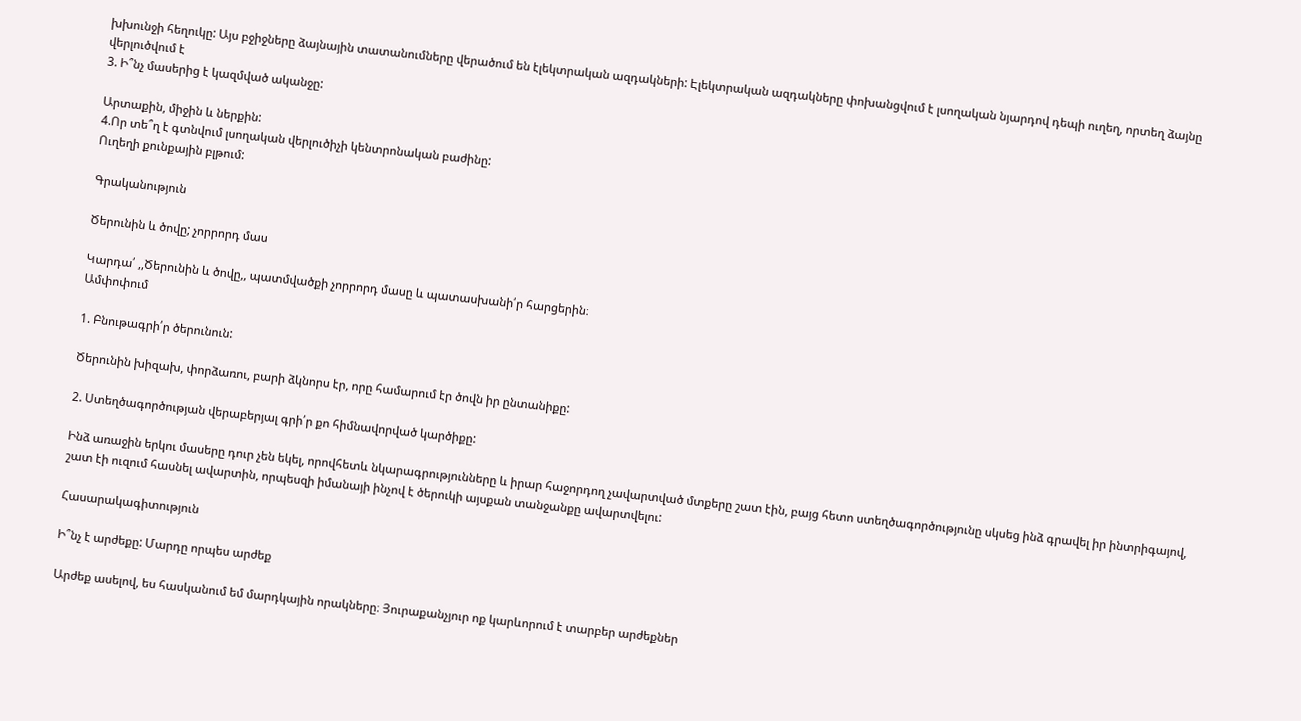խխունջի հեղուկը: Այս բջիջները ձայնային տատանումները վերածում են էլեկտրական ազդակների: Էլեկտրական ազդակները փոխանցվում է լսողական նյարդով դեպի ուղեղ, որտեղ ձայնը վերլուծվում է
3. Ի՞նչ մասերից է կազմված ականջը:

Արտաքին, միջին և ներքին:
4.Որ տե՞ղ է գտնվում լսողական վերլուծիչի կենտրոնական բաժինը:
Ուղեղի քունքային բլթում:

Գրականություն

Ծերունին և ծովը; չորրորդ մաս

Կարդա՛ ,,Ծերունին և ծովը,, պատմվածքի չորրորդ մասը և պատասխանի՛ր հարցերին։
Ամփոփում

1. Բնութագրի՛ր ծերունուն:

Ծերունին խիզախ, փորձառու, բարի ձկնորս էր, որը համարում էր ծովն իր ընտանիքը:

2. Ստեղծագործության վերաբերյալ գրի՛ր քո հիմնավորված կարծիքը:

Ինձ առաջին երկու մասերը դուր չեն եկել, որովհետև նկարագրությունները և իրար հաջորդող չավարտված մտքերը շատ էին, բայց հետո ստեղծագործությունը սկսեց ինձ գրավել իր ինտրիգայով, շատ էի ուզում հասնել ավարտին, որպեսզի իմանայի ինչով է ծերուկի այսքան տանջանքը ավարտվելու:

Հասարակագիտություն

Ի՞նչ է արժեքը: Մարդը որպես արժեք

Արժեք ասելով, ես հասկանում եմ մարդկային որակները։ Յուրաքանչյուր ոք կարևորում է տարբեր արժեքներ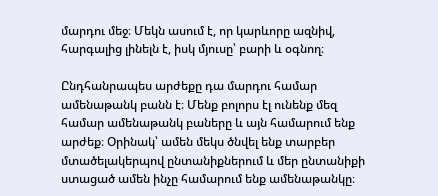մարդու մեջ։ Մեկն ասում է, որ կարևորը ազնիվ, հարգալից լինելն է, իսկ մյուսը՝ բարի և օգնող։

Ընդհանրապես արժեքը դա մարդու համար ամենաթանկ բանն է։ Մենք բոլորս էլ ունենք մեզ համար ամենաթանկ բաները և այն համարում ենք արժեք։ Օրինակ՝ ամեն մեկս ծնվել ենք տարբեր մտածելակերպով ընտանիքներում և մեր ընտանիքի ստացած ամեն ինչը համարում ենք ամենաթանկը։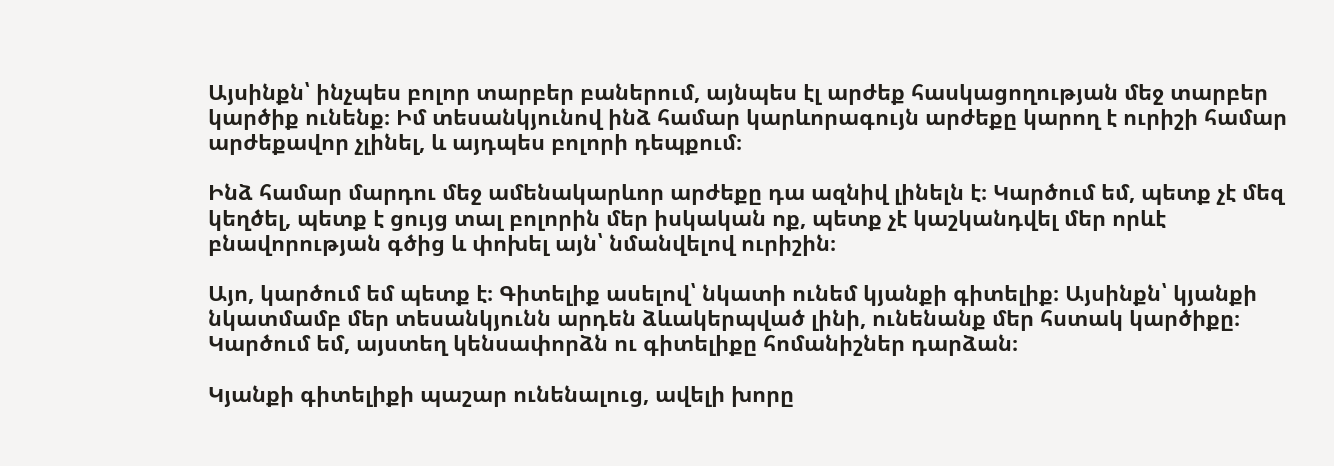Այսինքն՝ ինչպես բոլոր տարբեր բաներում, այնպես էլ արժեք հասկացողության մեջ տարբեր կարծիք ունենք։ Իմ տեսանկյունով ինձ համար կարևորագույն արժեքը կարող է ուրիշի համար արժեքավոր չլինել, և այդպես բոլորի դեպքում։

Ինձ համար մարդու մեջ ամենակարևոր արժեքը դա ազնիվ լինելն է։ Կարծում եմ, պետք չէ մեզ կեղծել, պետք է ցույց տալ բոլորին մեր իսկական ոք, պետք չէ կաշկանդվել մեր որևէ բնավորության գծից և փոխել այն՝ նմանվելով ուրիշին։

Այո, կարծում եմ պետք է։ Գիտելիք ասելով՝ նկատի ունեմ կյանքի գիտելիք։ Այսինքն՝ կյանքի նկատմամբ մեր տեսանկյունն արդեն ձևակերպված լինի, ունենանք մեր հստակ կարծիքը։ Կարծում եմ, այստեղ կենսափորձն ու գիտելիքը հոմանիշներ դարձան։

Կյանքի գիտելիքի պաշար ունենալուց, ավելի խորը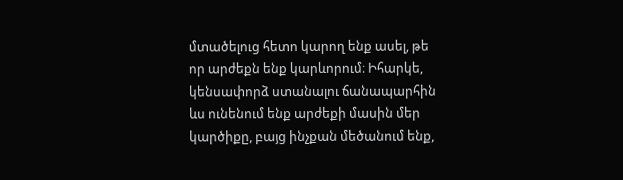մտածելուց հետո կարող ենք ասել, թե որ արժեքն ենք կարևորում։ Իհարկե, կենսափորձ ստանալու ճանապարհին ևս ունենում ենք արժեքի մասին մեր կարծիքը, բայց ինչքան մեծանում ենք,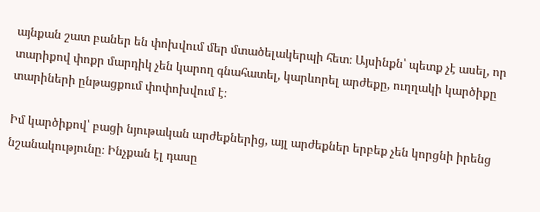այնքան շատ բաներ են փոխվում մեր մտածելակերպի հետ։ Այսինքն՝ պետք չէ ասել, որ տարիքով փոքր մարդիկ չեն կարող գնահատել, կարևորել արժեքը, ուղղակի կարծիքը տարիների ընթացքում փոփոխվում է։

Իմ կարծիքով՝ բացի նյութական արժեքներից, այլ արժեքներ երբեք չեն կորցնի իրենց նշանակությունը։ Ինչքան էլ դասը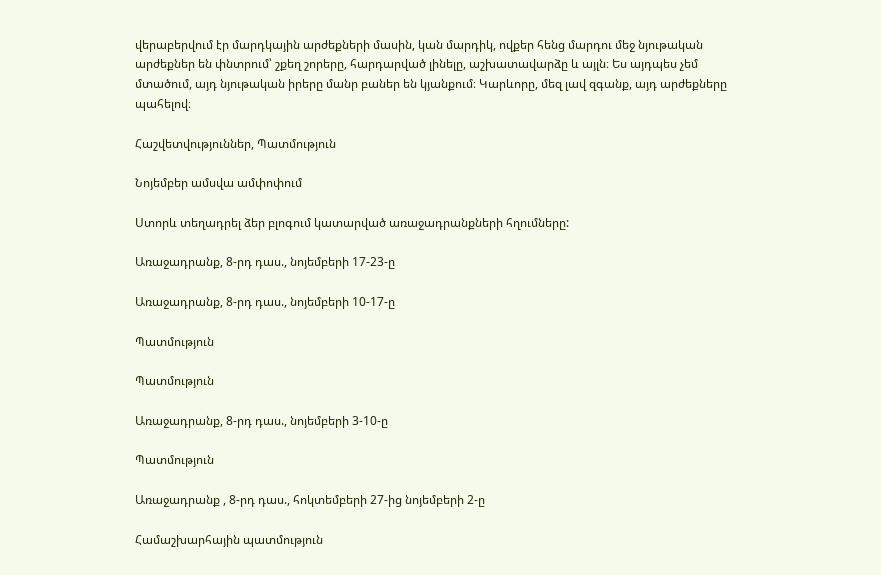վերաբերվում էր մարդկային արժեքների մասին, կան մարդիկ, ովքեր հենց մարդու մեջ նյութական արժեքներ են փնտրում՝ շքեղ շորերը, հարդարված լինելը, աշխատավարձը և այլն։ Ես այդպես չեմ մտածում, այդ նյութական իրերը մանր բաներ են կյանքում։ Կարևորը, մեզ լավ զգանք, այդ արժեքները պահելով։

Հաշվետվություններ, Պատմություն

Նոյեմբեր ամսվա ամփոփում

Ստորև տեղադրել ձեր բլոգում կատարված առաջադրանքների հղումները:

Առաջադրանք, 8-րդ դաս., նոյեմբերի 17-23-ը

Առաջադրանք, 8-րդ դաս., նոյեմբերի 10-17-ը

Պատմություն

Պատմություն

Առաջադրանք, 8-րդ դաս., նոյեմբերի 3-10-ը

Պատմություն

Առաջադրանք , 8-րդ դաս., հոկտեմբերի 27-ից նոյեմբերի 2-ը

Համաշխարհային պատմություն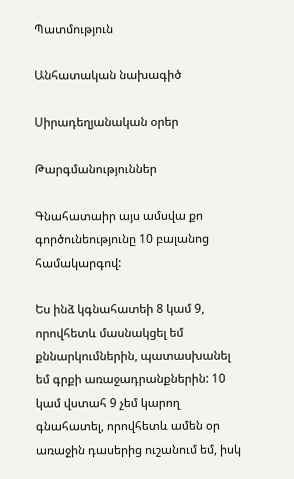Պատմություն

Անհատական նախագիծ

Սիրադեղյանական օրեր

Թարգմանություններ

Գնահատաիր այս ամսվա քո գործունեությունը 10 բալանոց համակարգով:

Ես ինձ կգնահատեի 8 կամ 9, որովհետև մասնակցել եմ քննարկումներին, պատասխանել եմ գրքի առաջադրանքներին: 10 կամ վստահ 9 չեմ կարող գնահատել, որովհետև ամեն օր առաջին դասերից ուշանում եմ, իսկ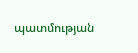պատմության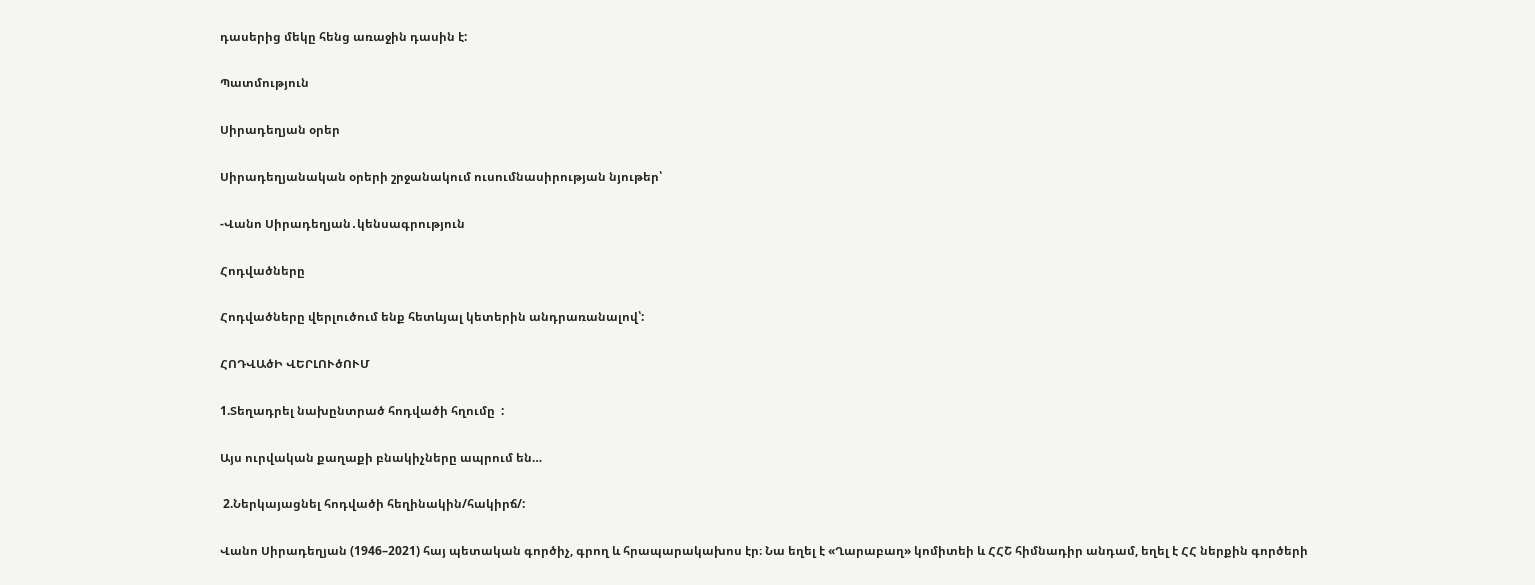դասերից մեկը հենց առաջին դասին է:

Պատմություն

Սիրադեղյան օրեր

Սիրադեղյանական օրերի շրջանակում ուսումնասիրության նյութեր՝

-Վանո Սիրադեղյան․կենսագրություն

Հոդվածները

Հոդվածները վերլուծում ենք հետևյալ կետերին անդրառանալով՝:

ՀՈԴՎԱծԻ ՎԵՐԼՈՒծՈՒՄ

1.Տեղադրել նախընտրած հոդվածի հղումը  :

Այս ուրվական քաղաքի բնակիչները ապրում են…

 2.Ներկայացնել հոդվածի հեղինակին/հակիրճ/:

Վանո Սիրադեղյան (1946–2021) հայ պետական գործիչ, գրող և հրապարակախոս էր։ Նա եղել է «Ղարաբաղ» կոմիտեի և ՀՀՇ հիմնադիր անդամ, եղել է ՀՀ ներքին գործերի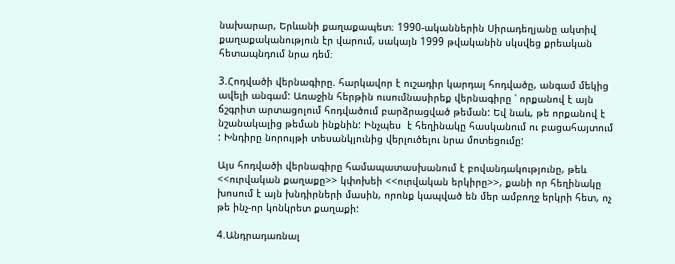նախարար, Երևանի քաղաքապետ։ 1990-ականներին Սիրադեղյանը ակտիվ քաղաքականություն էր վարում, սակայն 1999 թվականին սկսվեց քրեական հետապնդում նրա դեմ։

3.Հոդվածի վերնագիրը. հարկավոր է ուշադիր կարդալ հոդվածը, անգամ մեկից ավելի անգամ: Առաջին հերթին ուսումնասիրեք վերնագիրը ՝ որքանով է այն ճշգրիտ արտացոլում հոդվածում բարձրացված թեման: Եվ նաև, թե որքանով է նշանակալից թեման ինքնին: Ինչպես  է հեղինակը հասկանում ու բացահայտում : Խնդիրը նորույթի տեսանկյունից վերլուծելու նրա մոտեցումը:

Այս հոդվածի վերնագիրը համապատասխանում է բովանդակությունը, թեև <<ուրվական քաղաքը>> կփոխեի <<ուրվական երկիրը>>, քանի որ հեղինակը խոսում է այն խնդիրների մասին, որոնք կապված են մեր ամբողջ երկրի հետ, ոչ թե ինչ-որ կոնկրետ քաղաքի:

4.Անդրադառնալ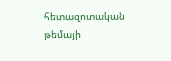հետազոտական թեմայի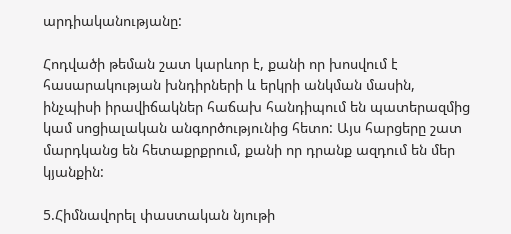արդիականությանը:

Հոդվածի թեման շատ կարևոր է, քանի որ խոսվում է հասարակության խնդիրների և երկրի անկման մասին, ինչպիսի իրավիճակներ հաճախ հանդիպում են պատերազմից կամ սոցիալական անգործությունից հետո: Այս հարցերը շատ մարդկանց են հետաքրքրում, քանի որ դրանք ազդում են մեր կյանքին:

5.Հիմնավորել փաստական նյութի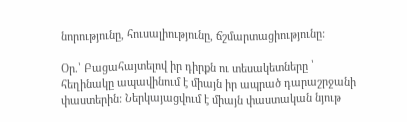նորությունը, հուսալիությունը, ճշմարտացիությունը:

Օր.՝ Բացահայտելով իր դիրքն ու տեսակետները ՝ հեղինակը ապավինում է միայն իր ապրած դարաշրջանի փաստերին: Ներկայացվում է միայն փաստական նյութ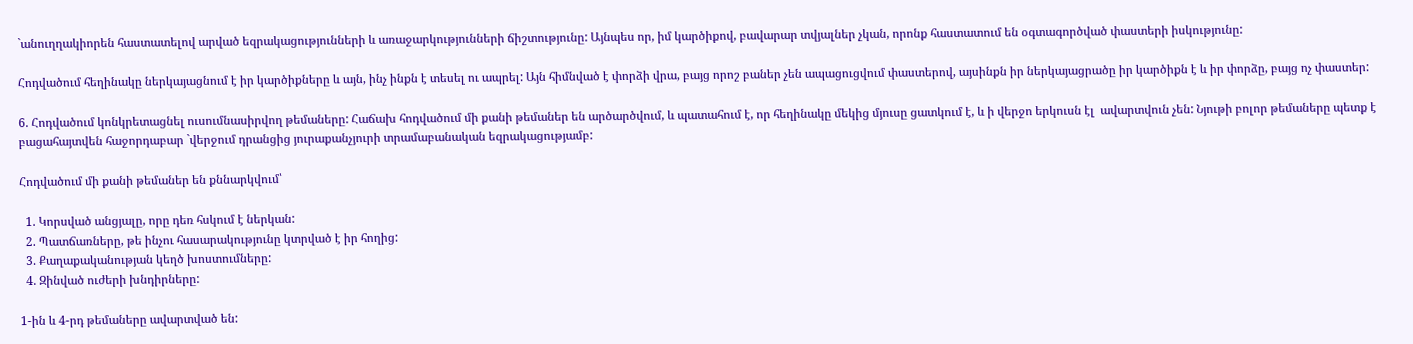`անուղղակիորեն հաստատելով արված եզրակացությունների և առաջարկությունների ճիշտությունը: Այնպես որ, իմ կարծիքով, բավարար տվյալներ չկան, որոնք հաստատում են օգտագործված փաստերի իսկությունը:

Հոդվածում հեղինակը ներկայացնում է իր կարծիքները և այն, ինչ ինքն է տեսել ու ապրել: Այն հիմնված է փորձի վրա, բայց որոշ բաներ չեն ապացուցվում փաստերով, այսինքն իր ներկայացրածը իր կարծիքն է և իր փորձը, բայց ոչ փաստեր:

6. Հոդվածում կոնկրետացնել ուսումնասիրվող թեմաները: Հաճախ հոդվածում մի քանի թեմաներ են արծարծվում, և պատահում է, որ հեղինակը մեկից մյուսը ցատկում է, և ի վերջո երկուսն էլ  ավարտվուն չեն: Նյութի բոլոր թեմաները պետք է բացահայտվեն հաջորդաբար `վերջում դրանցից յուրաքանչյուրի տրամաբանական եզրակացությամբ:

Հոդվածում մի քանի թեմաներ են քննարկվում՝

  1. Կորսված անցյալը, որը դեռ հսկում է ներկան:
  2. Պատճառները, թե ինչու հասարակությունը կտրված է իր հողից:
  3. Քաղաքականության կեղծ խոստումները:
  4. Զինված ուժերի խնդիրները:

1-ին և 4-րդ թեմաները ավարտված են: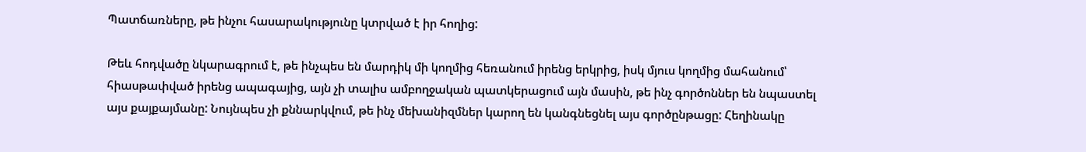Պատճառները, թե ինչու հասարակությունը կտրված է իր հողից:

Թեև հոդվածը նկարագրում է, թե ինչպես են մարդիկ մի կողմից հեռանում իրենց երկրից, իսկ մյուս կողմից մահանում՝ հիասթափված իրենց ապագայից, այն չի տալիս ամբողջական պատկերացում այն մասին, թե ինչ գործոններ են նպաստել այս քայքայմանը: Նույնպես չի քննարկվում, թե ինչ մեխանիզմներ կարող են կանգնեցնել այս գործընթացը: Հեղինակը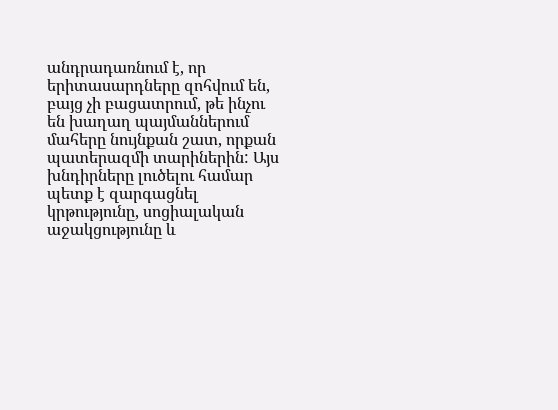անդրադառնում է, որ երիտասարդները զոհվում են, բայց չի բացատրում, թե ինչու են խաղաղ պայմաններում մահերը նույնքան շատ, որքան պատերազմի տարիներին: Այս խնդիրները լուծելու համար պետք է զարգացնել կրթությունը, սոցիալական աջակցությունը և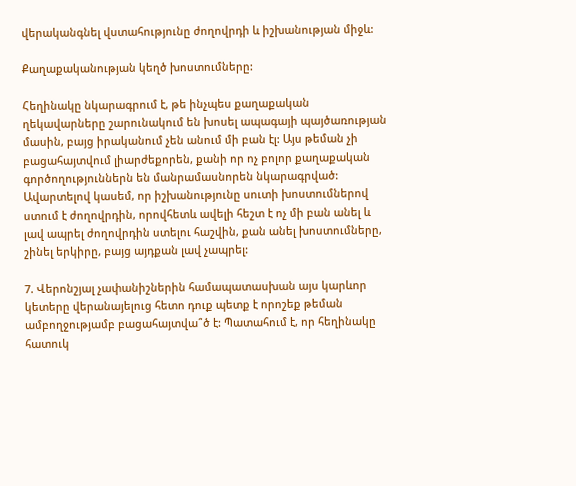վերականգնել վստահությունը ժողովրդի և իշխանության միջև:

Քաղաքականության կեղծ խոստումները:

Հեղինակը նկարագրում է, թե ինչպես քաղաքական ղեկավարները շարունակում են խոսել ապագայի պայծառության մասին, բայց իրականում չեն անում մի բան էլ: Այս թեման չի բացահայտվում լիարժեքորեն, քանի որ ոչ բոլոր քաղաքական գործողություններն են մանրամասնորեն նկարագրված: Ավարտելով կասեմ, որ իշխանությունը սուտի խոստումներով ստում է ժողովրդին, որովհետև ավելի հեշտ է ոչ մի բան անել և լավ ապրել ժողովրդին ստելու հաշվին, քան անել խոստումները, շինել երկիրը, բայց այդքան լավ չապրել:

7. Վերոնշյալ չափանիշներին համապատասխան այս կարևոր կետերը վերանայելուց հետո դուք պետք է որոշեք թեման ամբողջությամբ բացահայտվա՞ծ է: Պատահում է, որ հեղինակը հատուկ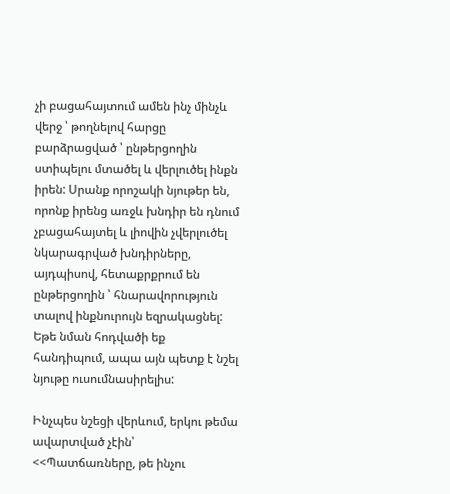չի բացահայտում ամեն ինչ մինչև վերջ ՝ թողնելով հարցը բարձրացված ՝ ընթերցողին ստիպելու մտածել և վերլուծել ինքն իրեն: Սրանք որոշակի նյութեր են, որոնք իրենց առջև խնդիր են դնում չբացահայտել և լիովին չվերլուծել նկարագրված խնդիրները, այդպիսով, հետաքրքրում են ընթերցողին ՝ հնարավորություն տալով ինքնուրույն եզրակացնել: Եթե նման հոդվածի եք հանդիպում, ապա այն պետք է նշել նյութը ուսումնասիրելիս:

Ինչպես նշեցի վերևում, երկու թեմա ավարտված չէին՝ <<Պատճառները, թե ինչու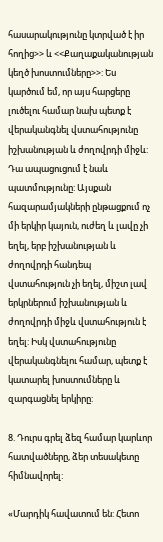հասարակությունը կտրված է իր հողից>> և <<Քաղաքականության կեղծ խոստումները>>: Ես կարծում եմ, որ այս հարցերը լուծելու համար նախ պետք է վերականգնել վստահությունը իշխանության և ժողովրդի միջև: Դա ապացուցում է նաև պատմությունը: Այսքան հազարամյակների ընթացքում ոչ մի երկիր կայուն, ուժեղ և լավը չի եղել, երբ իշխանության և ժողովրդի հանդեպ վստահություն չի եղել, միշտ լավ երկրներում իշխանության և ժողովրդի միջև վստահություն է եղել: Իսկ վստահությունը վերականգնելու համար, պետք է կատարել խոստումները և զարգացնել երկիրը:

8. Դուրս գրել ձեզ համար կարևոր հատվածները, ձեր տեսակետը հիմնավորել:

«Մարդիկ հավատում են: Հետո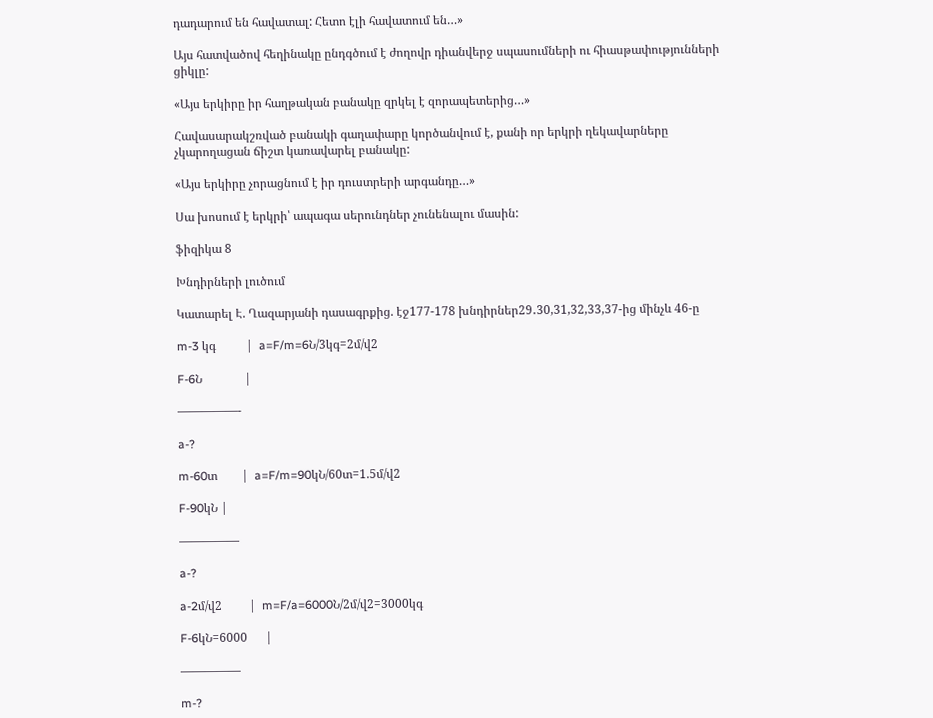դադարում են հավատալ: Հետո էլի հավատում են…»

Այս հատվածով հեղինակը ընդգծում է ժողովր դիանվերջ սպասումների ու հիասթափությունների ցիկլը:

«Այս երկիրը իր հաղթական բանակը զրկել է զորապետերից…»

Հավասարակշռված բանակի գաղափարը կործանվում է, քանի որ երկրի ղեկավարները չկարողացան ճիշտ կառավարել բանակը:

«Այս երկիրը չորացնում է իր դուստրերի արգանդը…»

Սա խոսում է երկրի՝ ապագա սերունդներ չունենալու մասին:

ֆիզիկա 8

Խնդիրների լուծում

Կատարել Է. Ղազարյանի դասագրքից. էջ177-178 խնդիրներ29․30,31,32,33,37-ից մինչև 46-ը

m-3 կգ          |  a=F/m=6Ն/3կգ=2մ/վ2

F-6Ն              |

—————-

a-?

m-60տ        |  a=F/m=90կՆ/60տ=1.5մ/վ2

F-90կՆ |

—————

a-?

a-2մ/վ2         |  m=F/a=6000Ն/2մ/վ2=3000կգ

F-6կՆ=6000      |

—————

m-?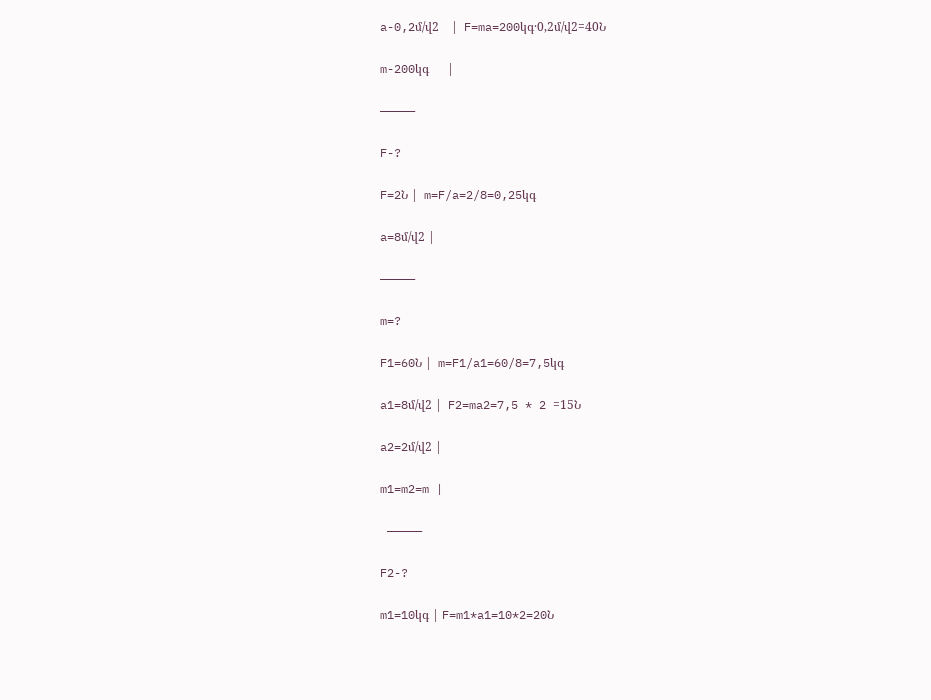a-0,2մ/վ2    |  F=ma=200կգ·0,2մ/վ2=40Ն

m-200կգ      |

—————

F-?

F=2Ն |  m=F/a=2/8=0,25կգ

a=8մ/վ2 |

—————

m=?

F1=60Ն |  m=F1/a1=60/8=7,5կգ

a1=8մ/վ2 |  F2=ma2=7,5 * 2 =15Ն

a2=2մ/վ2 |

m1=m2=m |

 —————

F2-?

m1=10կգ | F=m1*a1=10*2=20Ն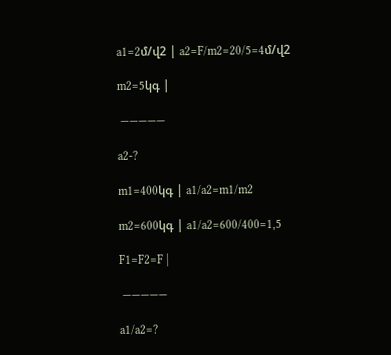a1=2մ/վ2 | a2=F/m2=20/5=4մ/վ2

m2=5կգ |

 —————

a2-?

m1=400կգ | a1/a2=m1/m2

m2=600կգ | a1/a2=600/400=1,5

F1=F2=F |

 —————

a1/a2=?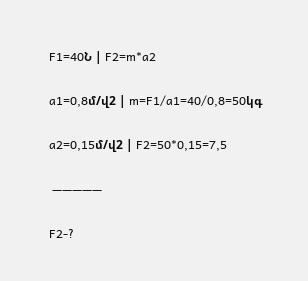F1=40Ն | F2=m*a2

a1=0,8մ/վ2 | m=F1/a1=40/0,8=50կգ

a2=0,15մ/վ2 | F2=50*0,15=7,5

 —————

F2-?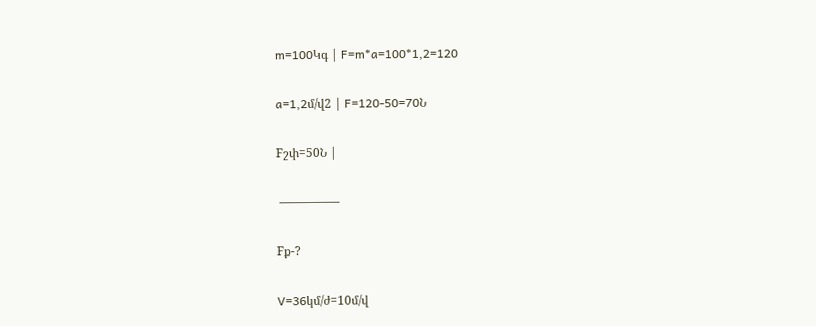m=100Կգ | F=m*a=100*1,2=120

a=1,2մ/վ2 | F=120-50=70Ն

Fշփ=50Ն |

 —————

Fք-?

V=36կմ/ժ=10մ/վ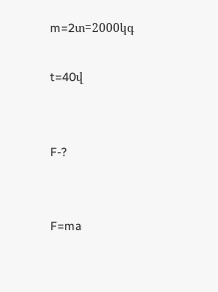m=2տ=2000կգ

t=40վ


F-?


F=ma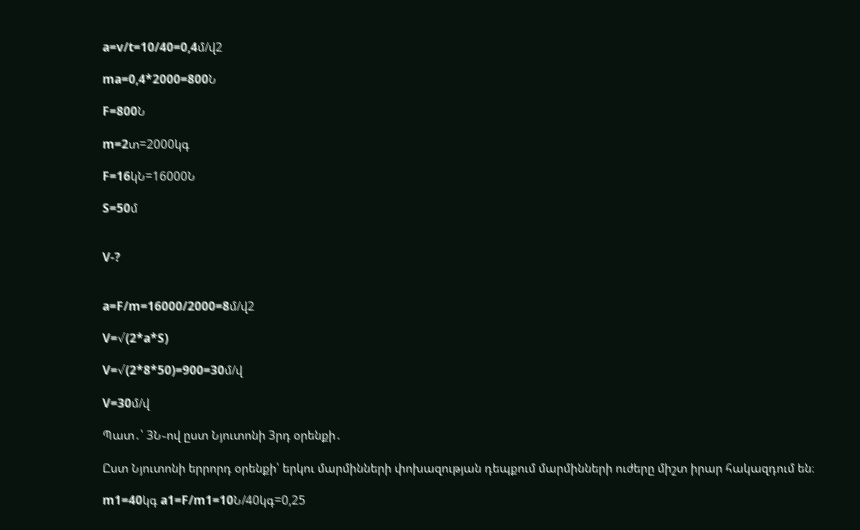a=v/t=10/40=0,4մ/վ2

ma=0,4*2000=800Ն

F=800Ն

m=2տ=2000կգ

F=16կՆ=16000Ն

S=50մ


V-?


a=F/m=16000/2000=8մ/վ2

V=√(2*a*S)

V=√(2*8*50)=900=30մ/վ

V=30մ/վ

Պատ․՝ 3Ն֊ով ըստ Նյուտոնի 3րդ օրենքի․

Ըստ Նյուտոնի երրորդ օրենքի՝ երկու մարմինների փոխազության դեպքում մարմինների ուժերը միշտ իրար հակազդում են։

m1=40կգ a1=F/m1=10Ն/40կգ=0,25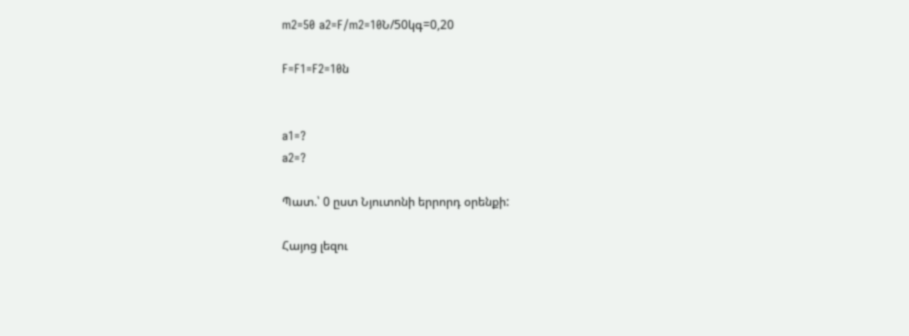m2=50 a2=F/m2=10Ն/50կգ=0,20

F=F1=F2=10ն


a1=?
a2=?

Պատ.՝ 0 ըստ Նյուտոնի երրորդ օրենքի:

Հայոց լեզու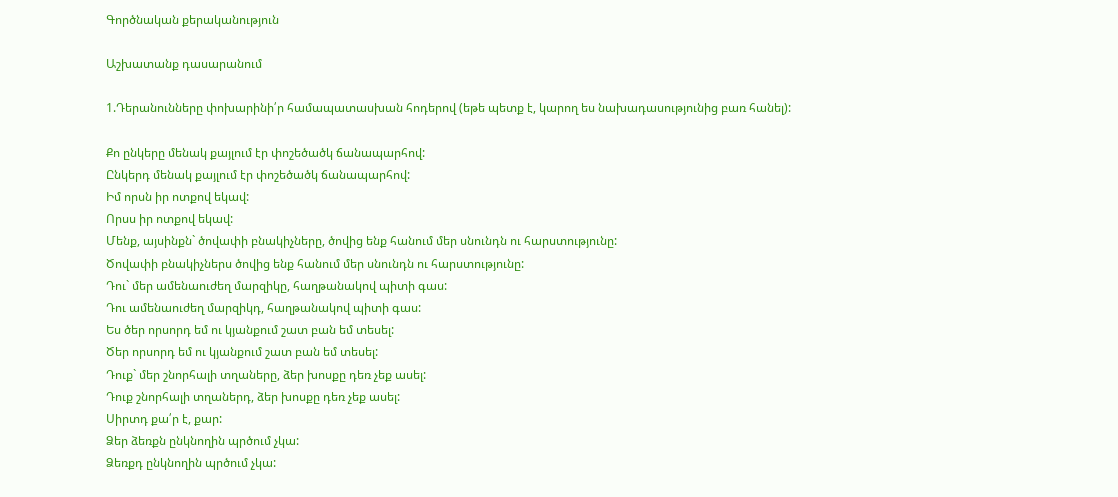Գործնական քերականություն

Աշխատանք դասարանում

1.Դերանունները փոխարինի՛ր համապատասխան հոդերով (եթե պետք է, կարող ես նախադասությունից բառ հանել):

Քո ընկերը մենակ քայլում էր փոշեծածկ ճանապարհով:
Ընկերդ մենակ քայլում էր փոշեծածկ ճանապարհով:
Իմ որսն իր ոտքով եկավ:
Որսս իր ոտքով եկավ:
Մենք, այսինքն` ծովափի բնակիչները, ծովից ենք հանում մեր սնունդն ու հարստությունը:
Ծովափի բնակիչներս ծովից ենք հանում մեր սնունդն ու հարստությունը:
Դու` մեր ամենաուժեղ մարզիկը, հաղթանակով պիտի գաս:
Դու ամենաուժեղ մարզիկդ, հաղթանակով պիտի գաս:
Ես ծեր որսորդ եմ ու կյանքում շատ բան եմ տեսել:
Ծեր որսորդ եմ ու կյանքում շատ բան եմ տեսել:
Դուք` մեր շնորհալի տղաները, ձեր խոսքը դեռ չեք ասել:
Դուք շնորհալի տղաներդ, ձեր խոսքը դեռ չեք ասել:
Սիրտդ քա՛ր է, քար:
Ձեր ձեռքն ընկնողին պրծում չկա:
Ձեռքդ ընկնողին պրծում չկա: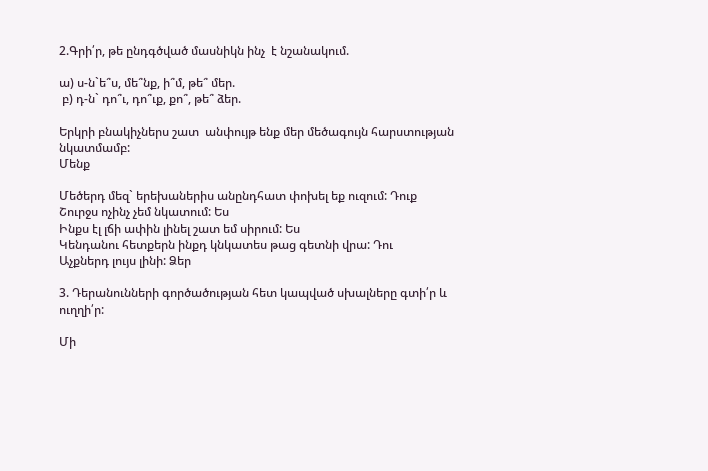2.Գրի՛ր, թե ընդգծված մասնիկն ինչ  է նշանակում.

ա) ս-ն`ե՞ս, մե՞նք, ի՞մ, թե՞ մեր.
 բ) դ-ն` դո՞ւ, դո՞ւք, քո՞, թե՞ ձեր.

Երկրի բնակիչներս շատ  անփույթ ենք մեր մեծագույն հարստության նկատմամբ:
Մենք

Մեծերդ մեզ` երեխաներիս անընդհատ փոխել եք ուզում: Դուք
Շուրջս ոչինչ չեմ նկատում: Ես
Ինքս էլ լճի ափին լինել շատ եմ սիրում: Ես
Կենդանու հետքերն ինքդ կնկատես թաց գետնի վրա: Դու
Աչքներդ լույս լինի: Ձեր

3. Դերանունների գործածության հետ կապված սխալները գտի՛ր և ուղղի՛ր:

Մի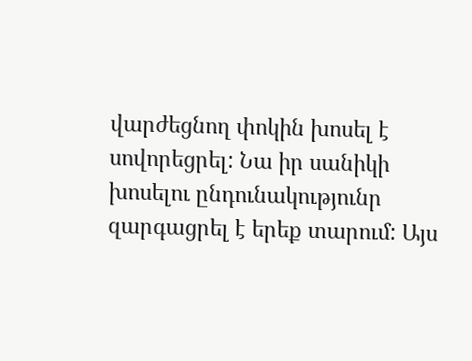վարժեցնող փոկին խոսել է սովորեցրել: Նա իր սանիկի խոսելու ընդունակությունր զարգացրել է երեք տարում: Այս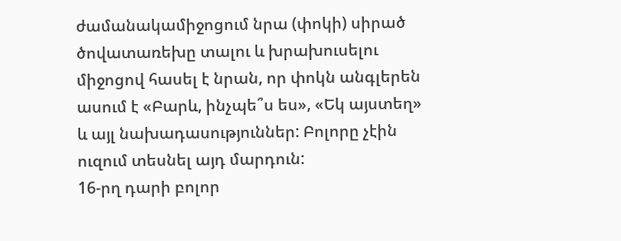ժամանակամիջոցում նրա (փոկի) սիրած ծովատառեխը տալու և խրախուսելու միջոցով հասել է նրան, որ փոկն անգլերեն ասում է «Բարև, ինչպե՞ս ես», «Եկ այստեղ» և այլ նախադասություններ: Բոլորը չէին ուզում տեսնել այդ մարդուն:
16-րղ դարի բոլոր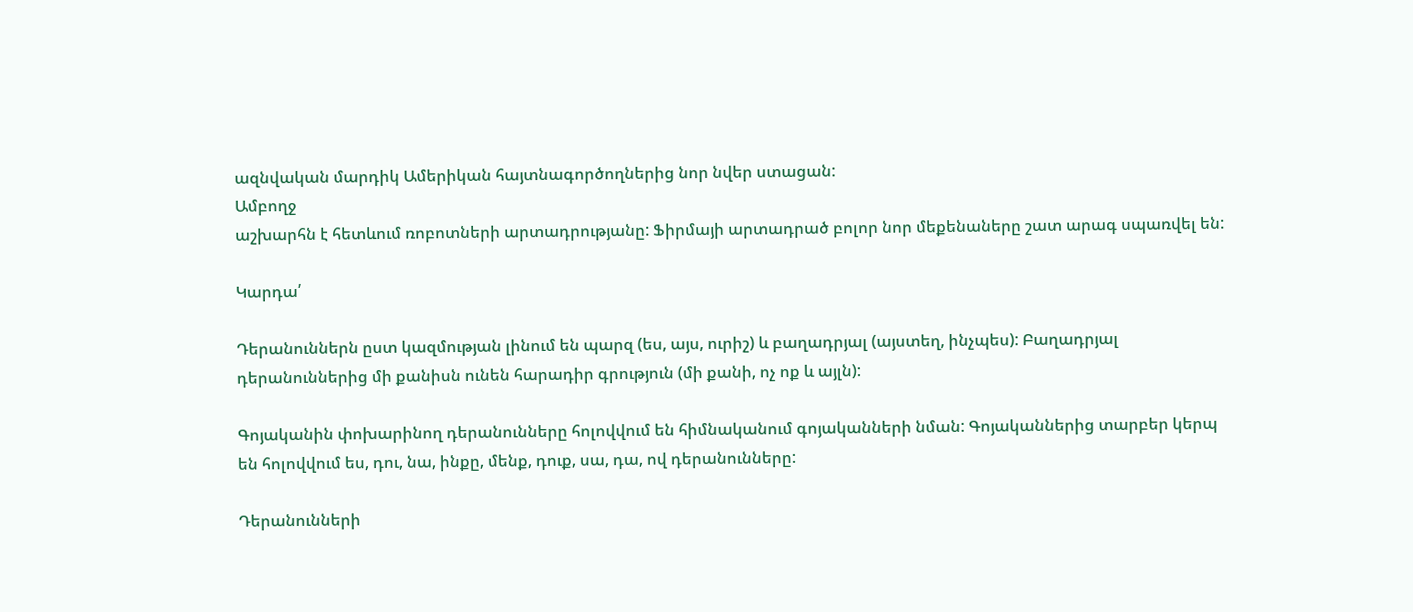ազնվական մարդիկ Ամերիկան հայտնագործողներից նոր նվեր ստացան:
Ամբողջ
աշխարհն է հետևում ռոբոտների արտադրությանը: Ֆիրմայի արտադրած բոլոր նոր մեքենաները շատ արագ սպառվել են:

Կարդա՛

Դերանուններն ըստ կազմության լինում են պարզ (ես, այս, ուրիշ) և բաղադրյալ (այստեղ, ինչպես): Բաղադրյալ դերանուններից մի քանիսն ունեն հարադիր գրություն (մի քանի, ոչ ոք և այլն):

Գոյականին փոխարինող դերանունները հոլովվում են հիմնականում գոյականների նման: Գոյականներից տարբեր կերպ են հոլովվում ես, դու, նա, ինքը, մենք, դուք, սա, դա, ով դերանունները:

Դերանունների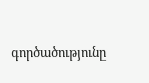գործածությունը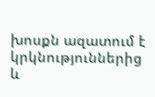խոսքն ազատում է կրկնություններից և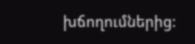խճողումներից: